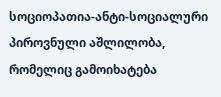სოციოპათია-ანტი-სოციალური პიროვნული აშლილობა, რომელიც გამოიხატება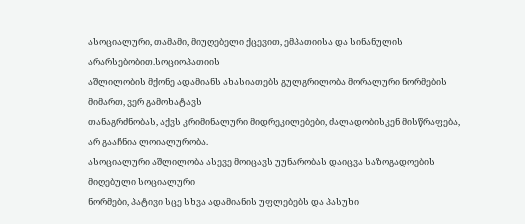ასოციალური, თამამი, მიუღებელი ქცევით, ემპათიისა და სინანულის არარსებობით.სოციოპათიის
აშლილობის მქონე ადამიანს ახასიათებს გულგრილობა მორალური ნორმების მიმართ, ვერ გამოხატავს
თანაგრძნობას, აქვს კრიმინალური მიდრეკილებები, ძალადობისკენ მისწრაფება, არ გააჩნია ლოიალურობა.
ასოციალური აშლილობა ასევე მოიცავს უუნარობას დაიცვა საზოგადოების მიღებული სოციალური
ნორმები, პატივი სცე სხვა ადამიანის უფლებებს და პასუხი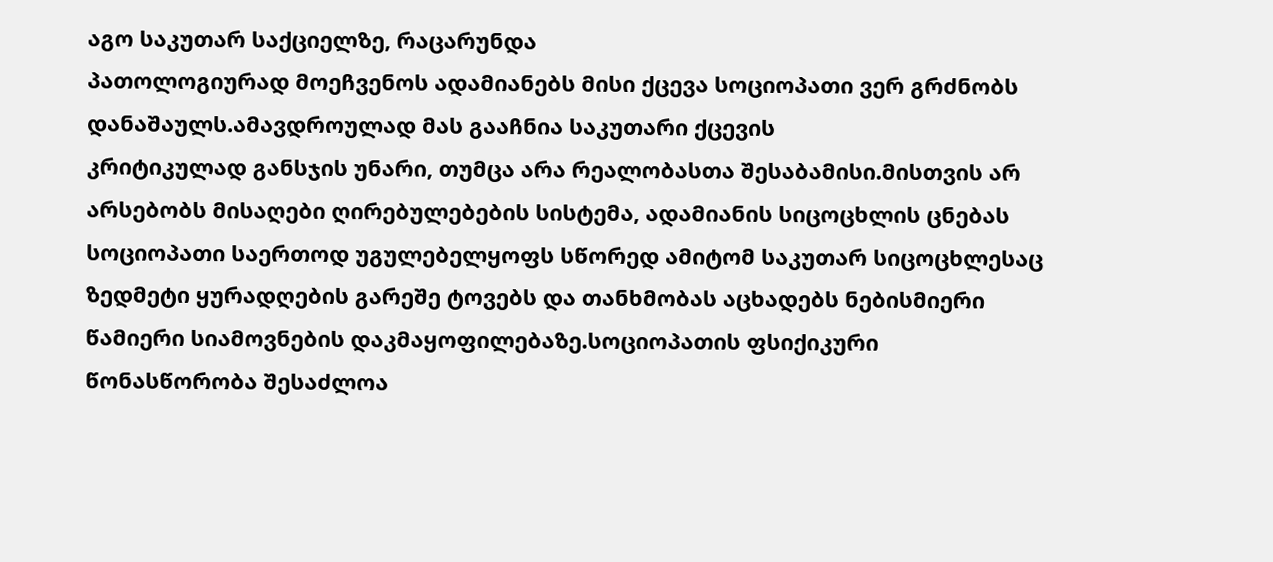აგო საკუთარ საქციელზე, რაცარუნდა
პათოლოგიურად მოეჩვენოს ადამიანებს მისი ქცევა სოციოპათი ვერ გრძნობს დანაშაულს.ამავდროულად მას გააჩნია საკუთარი ქცევის
კრიტიკულად განსჯის უნარი, თუმცა არა რეალობასთა შესაბამისი.მისთვის არ არსებობს მისაღები ღირებულებების სისტემა, ადამიანის სიცოცხლის ცნებას სოციოპათი საერთოდ უგულებელყოფს სწორედ ამიტომ საკუთარ სიცოცხლესაც ზედმეტი ყურადღების გარეშე ტოვებს და თანხმობას აცხადებს ნებისმიერი წამიერი სიამოვნების დაკმაყოფილებაზე.სოციოპათის ფსიქიკური წონასწორობა შესაძლოა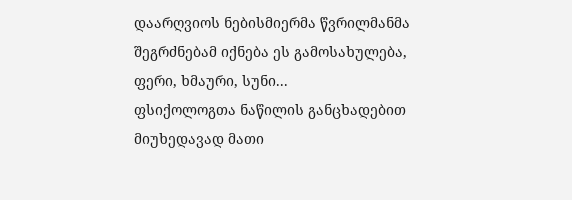დაარღვიოს ნებისმიერმა წვრილმანმა შეგრძნებამ იქნება ეს გამოსახულება, ფერი, ხმაური, სუნი...
ფსიქოლოგთა ნაწილის განცხადებით მიუხედავად მათი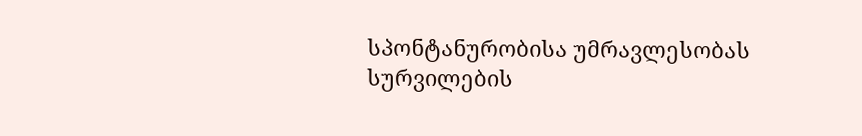სპონტანურობისა უმრავლესობას სურვილების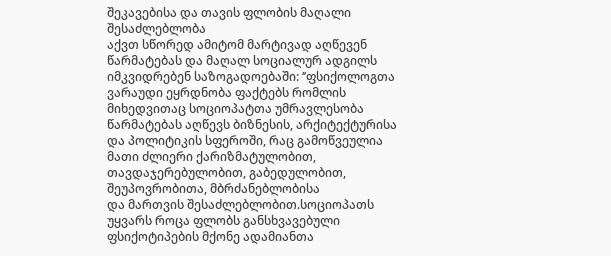შეკავებისა და თავის ფლობის მაღალი შესაძლებლობა
აქვთ სწორედ ამიტომ მარტივად აღწევენ წარმატებას და მაღალ სოციალურ ადგილს იმკვიდრებენ საზოგადოებაში: ‘’ფსიქოლოგთა ვარაუდი ეყრდნობა ფაქტებს რომლის მიხედვითაც სოციოპატთა უმრავლესობა წარმატებას აღწევს ბიზნესის, არქიტექტურისა
და პოლიტიკის სფეროში, რაც გამოწვეულია მათი ძლიერი ქარიზმატულობით, თავდაჯერებულობით, გაბედულობით, შეუპოვრობითა, მბრძანებლობისა
და მართვის შესაძლებლობით.სოციოპათს უყვარს როცა ფლობს განსხვავებული ფსიქოტიპების მქონე ადამიანთა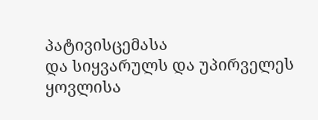პატივისცემასა
და სიყვარულს და უპირველეს ყოვლისა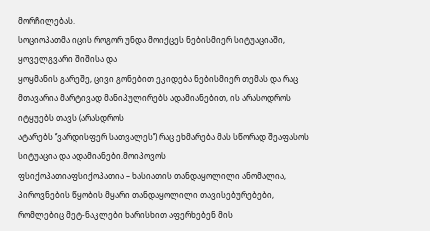მორჩილებას.
სოციოპათმა იცის როგორ უნდა მოიქცეს ნებისმიერ სიტუაციაში, ყოველგვარი შიშისა და
ყოყმანის გარეშე, ცივი გონებით ეკიდება ნებისმიერ თემას და რაც მთავარია მარტივად მანიპულირებს ადამიანებით, ის არასოდროს იტყუებს თავს (არასდროს
ატარებს ‘’ვარდისფერ სათვალეს’’) რაც ეხმარება მას სწორად შეაფასოს სიტუაცია და ადამიანები.მოიპოვოს
ფსიქოპათიაფსიქოპათია – ხასიათის თანდაყოლილი ანომალია, პიროვნების წყობის მყარი თანდაყოლილი თავისებურებები, რომლებიც მეტ-ნაკლები ხარისხით აფერხებენ მის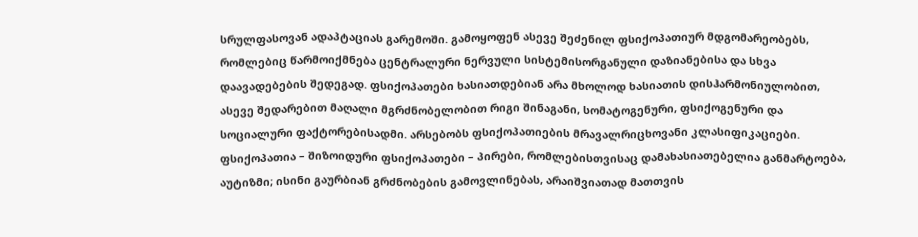სრულფასოვან ადაპტაციას გარემოში. გამოყოფენ ასევე შეძენილ ფსიქოპათიურ მდგომარეობებს, რომლებიც წარმოიქმნება ცენტრალური ნერვული სისტემისორგანული დაზიანებისა და სხვა დაავადებების შედეგად. ფსიქოპათები ხასიათდებიან არა მხოლოდ ხასიათის დისჰარმონიულობით, ასევე შედარებით მაღალი მგრძნობელობით რიგი შინაგანი, სომატოგენური, ფსიქოგენური და სოციალური ფაქტორებისადმი. არსებობს ფსიქოპათიების მრავალრიცხოვანი კლასიფიკაციები.
ფსიქოპათია – შიზოიდური ფსიქოპათები – პირები, რომლებისთვისაც დამახასიათებელია განმარტოება, აუტიზმი; ისინი გაურბიან გრძნობების გამოვლინებას, არაიშვიათად მათთვის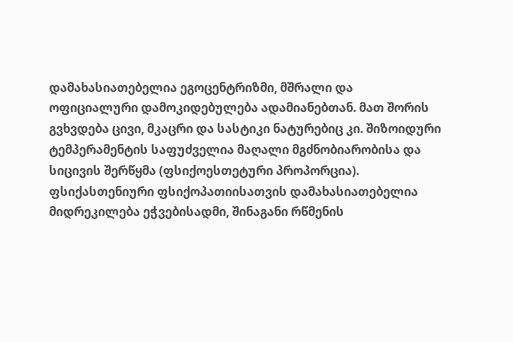დამახასიათებელია ეგოცენტრიზმი, მშრალი და ოფიციალური დამოკიდებულება ადამიანებთან. მათ შორის გვხვდება ცივი, მკაცრი და სასტიკი ნატურებიც კი. შიზოიდური ტემპერამენტის საფუძველია მაღალი მგძნობიარობისა და სიცივის შერწყმა (ფსიქოესთეტური პროპორცია).
ფსიქასთენიური ფსიქოპათიისათვის დამახასიათებელია მიდრეკილება ეჭვებისადმი, შინაგანი რწმენის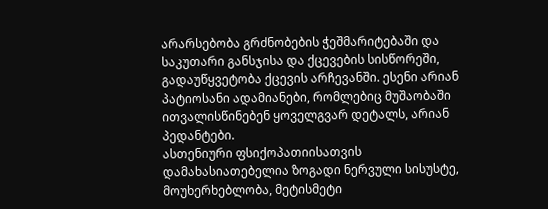არარსებობა გრძნობების ჭეშმარიტებაში და საკუთარი განსჯისა და ქცევების სისწორეში, გადაუწყვეტობა ქცევის არჩევანში. ესენი არიან პატიოსანი ადამიანები, რომლებიც მუშაობაში ითვალისწინებენ ყოველგვარ დეტალს, არიან პედანტები.
ასთენიური ფსიქოპათიისათვის დამახასიათებელია ზოგადი ნერვული სისუსტე, მოუხერხებლობა, მეტისმეტი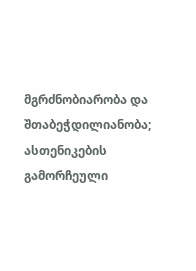მგრძნობიარობა და შთაბეჭდილიანობა; ასთენიკების გამორჩეული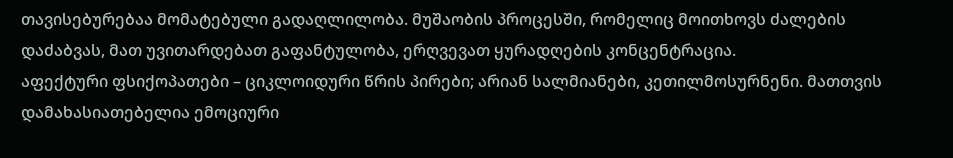თავისებურებაა მომატებული გადაღლილობა. მუშაობის პროცესში, რომელიც მოითხოვს ძალების დაძაბვას, მათ უვითარდებათ გაფანტულობა, ერღვევათ ყურადღების კონცენტრაცია.
აფექტური ფსიქოპათები – ციკლოიდური წრის პირები; არიან სალმიანები, კეთილმოსურნენი. მათთვის დამახასიათებელია ემოციური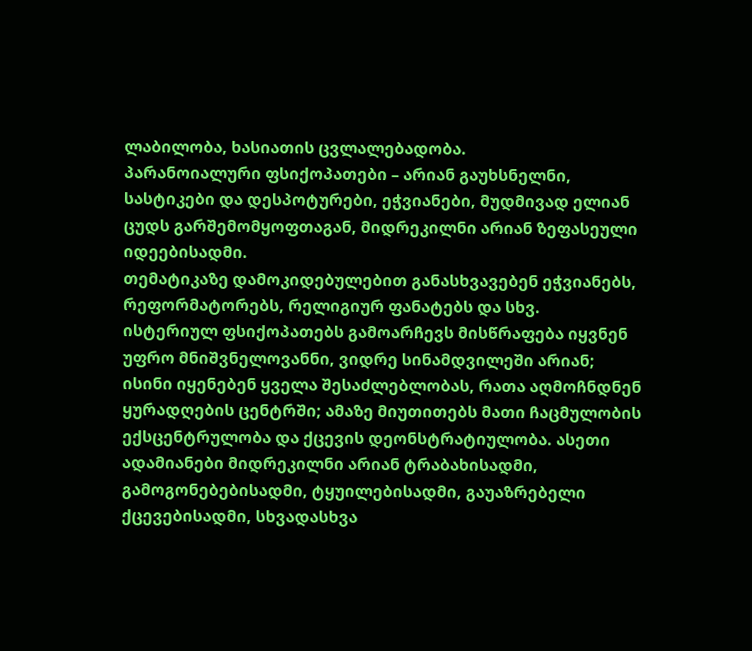ლაბილობა, ხასიათის ცვლალებადობა.
პარანოიალური ფსიქოპათები – არიან გაუხსნელნი, სასტიკები და დესპოტურები, ეჭვიანები, მუდმივად ელიან ცუდს გარშემომყოფთაგან, მიდრეკილნი არიან ზეფასეული იდეებისადმი.
თემატიკაზე დამოკიდებულებით განასხვავებენ ეჭვიანებს, რეფორმატორებს, რელიგიურ ფანატებს და სხვ.
ისტერიულ ფსიქოპათებს გამოარჩევს მისწრაფება იყვნენ უფრო მნიშვნელოვანნი, ვიდრე სინამდვილეში არიან; ისინი იყენებენ ყველა შესაძლებლობას, რათა აღმოჩნდნენ ყურადღების ცენტრში; ამაზე მიუთითებს მათი ჩაცმულობის ექსცენტრულობა და ქცევის დეონსტრატიულობა. ასეთი ადამიანები მიდრეკილნი არიან ტრაბახისადმი, გამოგონებებისადმი, ტყუილებისადმი, გაუაზრებელი ქცევებისადმი, სხვადასხვა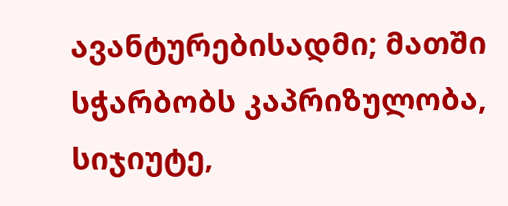ავანტურებისადმი; მათში სჭარბობს კაპრიზულობა, სიჯიუტე,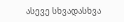ასევე სხვადასხვა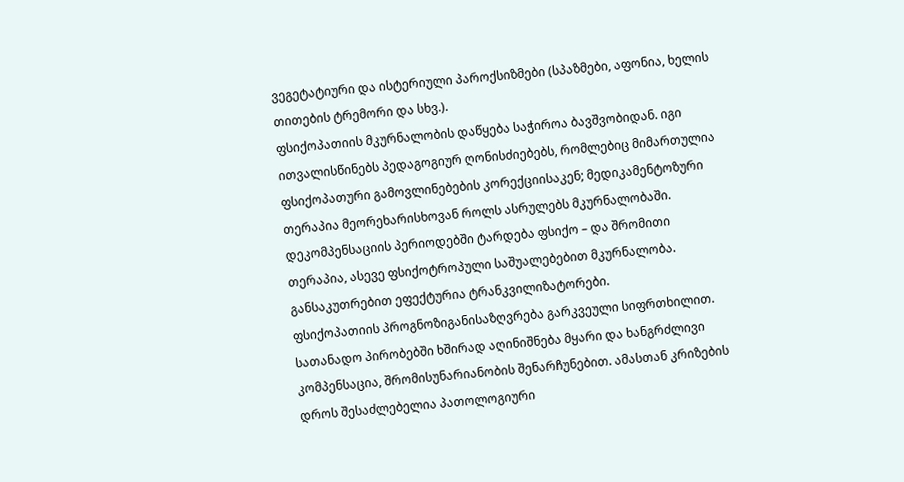ვეგეტატიური და ისტერიული პაროქსიზმები (სპაზმები, აფონია, ხელის თითების ტრემორი და სხვ.).
ფსიქოპათიის მკურნალობის დაწყება საჭიროა ბავშვობიდან. იგი ითვალისწინებს პედაგოგიურ ღონისძიებებს, რომლებიც მიმართულია ფსიქოპათური გამოვლინებების კორექციისაკენ; მედიკამენტოზური თერაპია მეორეხარისხოვან როლს ასრულებს მკურნალობაში. დეკომპენსაციის პერიოდებში ტარდება ფსიქო – და შრომითი თერაპია, ასევე ფსიქოტროპული საშუალებებით მკურნალობა. განსაკუთრებით ეფექტურია ტრანკვილიზატორები.
ფსიქოპათიის პროგნოზიგანისაზღვრება გარკვეული სიფრთხილით. სათანადო პირობებში ხშირად აღინიშნება მყარი და ხანგრძლივი კომპენსაცია, შრომისუნარიანობის შენარჩუნებით. ამასთან კრიზების დროს შესაძლებელია პათოლოგიური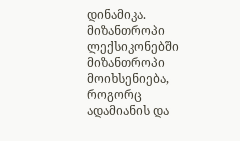დინამიკა.
მიზანთროპი ლექსიკონებში მიზანთროპი მოიხსენიება, როგორც ადამიანის და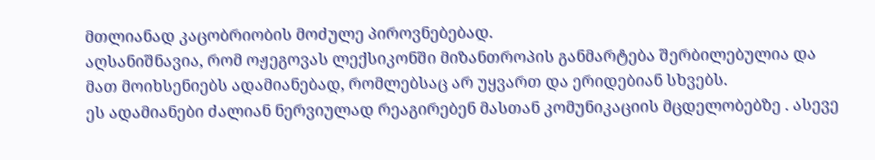მთლიანად კაცობრიობის მოძულე პიროვნებებად.
აღსანიშნავია, რომ ოჟეგოვას ლექსიკონში მიზანთროპის განმარტება შერბილებულია და მათ მოიხსენიებს ადამიანებად, რომლებსაც არ უყვართ და ერიდებიან სხვებს.
ეს ადამიანები ძალიან ნერვიულად რეაგირებენ მასთან კომუნიკაციის მცდელობებზე . ასევე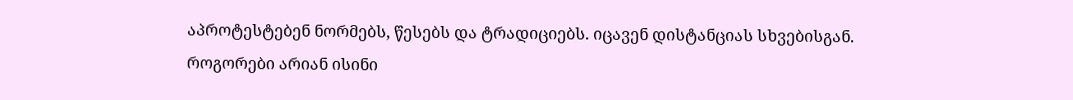აპროტესტებენ ნორმებს, წესებს და ტრადიციებს. იცავენ დისტანციას სხვებისგან.
როგორები არიან ისინი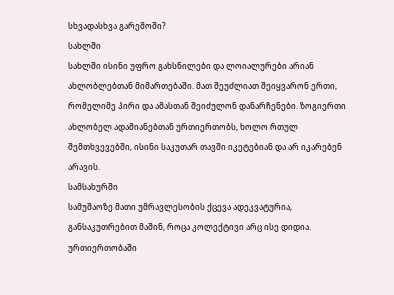სხვადასხვა გარემოში?
სახლში
სახლში ისინი უფრო გახსნილები და ლოიალურები არიან ახლობლებთან მიმართებაში. მათ შეუძლიათ შეიყვარონ ერთი, რომელიმე პირი და ამასთან შეიძულონ დანარჩენები. ზოგიერთი ახლობელ ადამიანებთან ურთიერთობს, ხოლო რთულ შემთხვევებში, ისინი საკუთარ თავში იკეტებიან და არ იკარებენ არავის.
სამსახურში
სამუშაოზე მათი უმრავლესობის ქცევა ადეკვატურია, განსაკუთრებით მაშინ, როცა კოლექტივი არც ისე დიდია.
ურთიერთობაში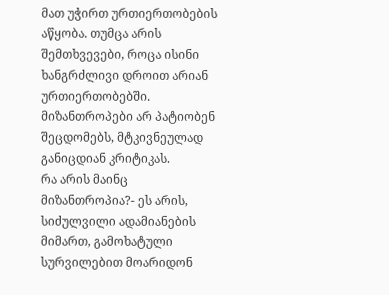მათ უჭირთ ურთიერთობების აწყობა. თუმცა არის შემთხვევები, როცა ისინი ხანგრძლივი დროით არიან ურთიერთობებში.
მიზანთროპები არ პატიობენ შეცდომებს, მტკივნეულად განიცდიან კრიტიკას.
რა არის მაინც მიზანთროპია?- ეს არის, სიძულვილი ადამიანების მიმართ, გამოხატული სურვილებით მოარიდონ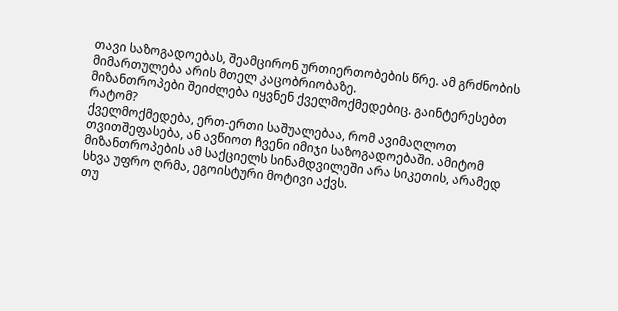თავი საზოგადოებას, შეამცირონ ურთიერთობების წრე. ამ გრძნობის მიმართულება არის მთელ კაცობრიობაზე.
მიზანთროპები შეიძლება იყვნენ ქველმოქმედებიც. გაინტერესებთ რატომ?
ქველმოქმედება, ერთ-ერთი საშუალებაა, რომ ავიმაღლოთ თვითშეფასება, ან ავწიოთ ჩვენი იმიჯი საზოგადოებაში. ამიტომ მიზანთროპების ამ საქციელს სინამდვილეში არა სიკეთის, არამედ სხვა უფრო ღრმა, ეგოისტური მოტივი აქვს.
თუ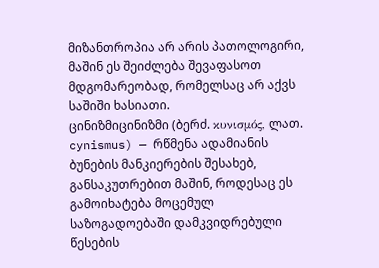მიზანთროპია არ არის პათოლოგირი, მაშინ ეს შეიძლება შევაფასოთ მდგომარეობად, რომელსაც არ აქვს საშიში ხასიათი.
ცინიზმიცინიზმი (ბერძ. κυνισμός, ლათ. cynismus) — რწმენა ადამიანის ბუნების მანკიერების შესახებ, განსაკუთრებით მაშინ, როდესაც ეს გამოიხატება მოცემულ საზოგადოებაში დამკვიდრებული წესების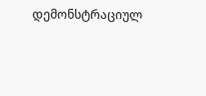დემონსტრაციულ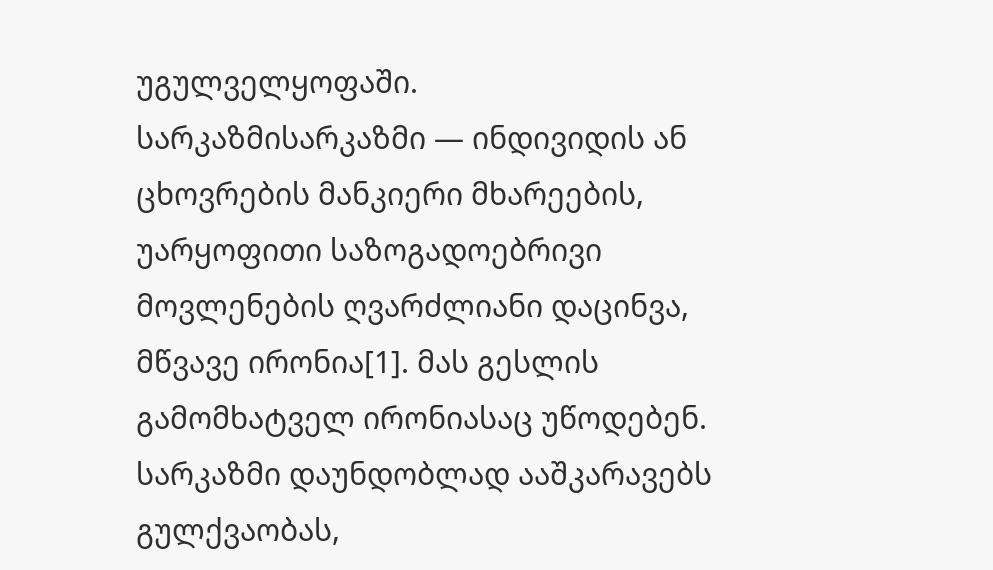უგულველყოფაში.
სარკაზმისარკაზმი — ინდივიდის ან ცხოვრების მანკიერი მხარეების, უარყოფითი საზოგადოებრივი მოვლენების ღვარძლიანი დაცინვა, მწვავე ირონია[1]. მას გესლის გამომხატველ ირონიასაც უწოდებენ. სარკაზმი დაუნდობლად ააშკარავებს გულქვაობას,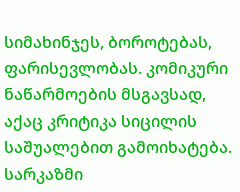სიმახინჯეს, ბოროტებას, ფარისევლობას. კომიკური ნაწარმოების მსგავსად, აქაც კრიტიკა სიცილის საშუალებით გამოიხატება. სარკაზმი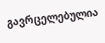გავრცელებულია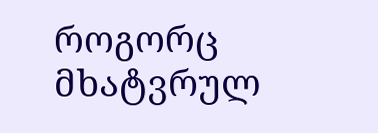როგორც მხატვრულ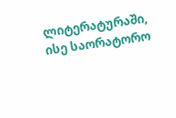ლიტერატურაში, ისე საორატორო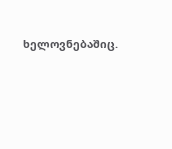ხელოვნებაშიც.